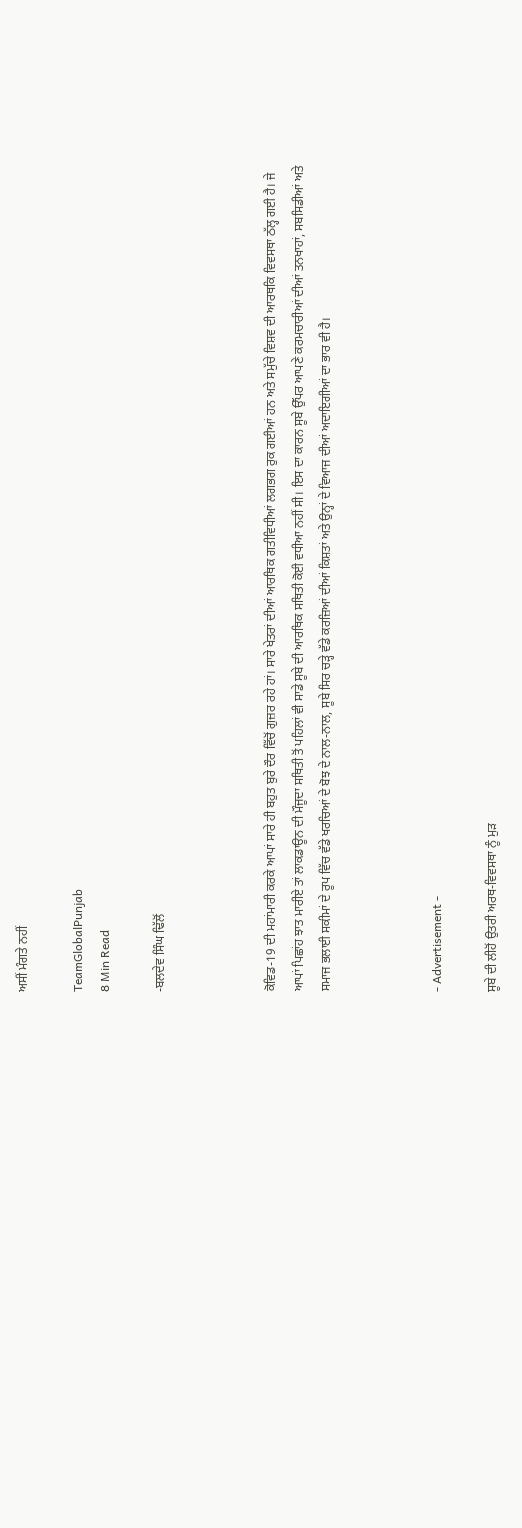ਅਸੀਂ ਮੰਗਤੇ ਨਹੀਂ

TeamGlobalPunjab
8 Min Read

-ਬਲਦੇਵ ਸਿੰਘ ਢਿੱਲੋਂ



ਕੋਵਿਡ-19 ਦੀ ਮਹਾਂਮਾਰੀ ਕਰਕੇ ਆਪਾਂ ਸਾਰੇ ਹੀ ਬਹੁਤ ਬੁਰੇ ਦੌਰ ਵਿੱਚੋਂ ਗੁਜ਼ਰ ਰਹੇ ਹਾਂ। ਸਾਰੇ ਖੇਤਰਾਂ ਦੀਆਂ ਆਰਥਿਕ ਗਤੀਵਿਧੀਆਂ ਲਗਭਗ ਰੁਕ ਗਈਆਂ ਹਨ ਅਤੇ ਸਮੁੱਚੇ ਵਿਸ਼ਵ ਦੀ ਆਰਥਕਿ ਵਿਵਸਥਾ ਠੱਲ੍ਹ ਗਈ ਹੈ। ਜੇ ਆਪਾਂ ਪਿਛਾਂਹ ਝਾਤ ਮਾਰੀਏ ਤਾਂ ਲਾਕਡਾਊਨ ਦੀ ਮੌਜੂਦਾ ਸਥਿਤੀ ਤੋਂ ਪਹਿਲਾਂ ਵੀ ਸਾਡੇ ਸੂਬੇ ਦੀ ਆਰਥਿਕ ਸਥਿਤੀ ਕੋਈ ਵਧੀਆ ਨਹੀਂ ਸੀ। ਇਸ ਦਾ ਕਾਰਨ ਸੂਬੇ ਉੱਪਰ ਆਪਣੇ ਕਰਮਚਾਰੀਆਂ ਦੀਆਂ ਤਨਖਾਹਾਂ, ਸਬਸਿਡੀਆਂ ਅਤੇ ਸਮਾਜ ਭਲਾਈ ਸਕੀਮਾਂ ਦੇ ਰੂਪ ਵਿੱਚ ਵੱਡੇ ਖਰਚਿਆਂ ਦੇ ਬੋਝ ਦੇ ਨਾਲ-ਨਾਲ, ਸੂਬੇ ਸਿਰ ਚੜ੍ਹੇ ਵੱਡੇ ਕਰਜ਼ਿਆਂ ਦੀਆਂ ਕਿਸ਼ਤਾਂ ਅਤੇ ਉਨ੍ਹਾਂ ਦੇ ਵਿਆਜ ਦੀਆਂ ਅਦਾਇਗੀਆਂ ਦਾ ਭਾਰ ਵੀ ਹੈ।



- Advertisement -

ਸੂਬੇ ਦੀ ਲੀਹੋਂ ਉਤਰੀ ਅਰਥ-ਵਿਵਸਥਾ ਨੂੰ ਮੁੜ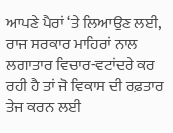ਆਪਣੇ ਪੈਰਾਂ ‘ਤੇ ਲਿਆਉਣ ਲਈ, ਰਾਜ ਸਰਕਾਰ ਮਾਹਿਰਾਂ ਨਾਲ ਲਗਾਤਾਰ ਵਿਚਾਰ-ਵਟਾਂਦਰੇ ਕਰ ਰਹੀ ਹੈ ਤਾਂ ਜੋ ਵਿਕਾਸ ਦੀ ਰਫ਼ਤਾਰ ਤੇਜ ਕਰਨ ਲਈ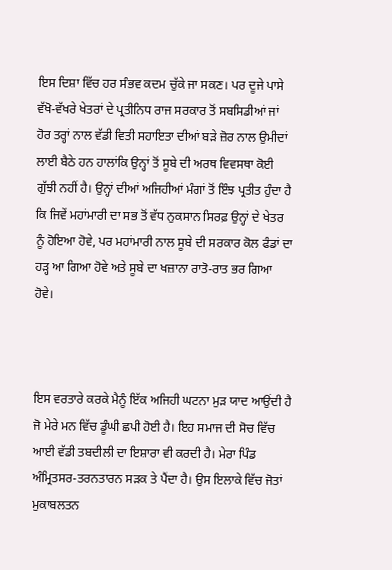ਇਸ ਦਿਸ਼ਾ ਵਿੱਚ ਹਰ ਸੰਭਵ ਕਦਮ ਚੁੱਕੇ ਜਾ ਸਕਣ। ਪਰ ਦੂਜੇ ਪਾਸੇ ਵੱਖੋ-ਵੱਖਰੇ ਖੇਤਰਾਂ ਦੇ ਪ੍ਰਤੀਨਿਧ ਰਾਜ ਸਰਕਾਰ ਤੋਂ ਸਬਸਿਡੀਆਂ ਜਾਂ ਹੋਰ ਤਰ੍ਹਾਂ ਨਾਲ ਵੱਡੀ ਵਿਤੀ ਸਹਾਇਤਾ ਦੀਆਂ ਬੜੇ ਜ਼ੋਰ ਨਾਲ ਉਮੀਦਾਂ ਲਾਈ ਬੈਠੇ ਹਨ ਹਾਲਾਂਕਿ ਉਨ੍ਹਾਂ ਤੋਂ ਸੂਬੇ ਦੀ ਅਰਥ ਵਿਵਸਥਾ ਕੋਈ ਗੁੱਝੀ ਨਹੀਂ ਹੈ। ਉਨ੍ਹਾਂ ਦੀਆਂ ਅਜਿਹੀਆਂ ਮੰਗਾਂ ਤੋਂ ਇੰਝ ਪ੍ਰਤੀਤ ਹੁੰਦਾ ਹੈ ਕਿ ਜਿਵੇਂ ਮਹਾਂਮਾਰੀ ਦਾ ਸਭ ਤੋਂ ਵੱਧ ਨੁਕਸਾਨ ਸਿਰਫ਼ ਉਨ੍ਹਾਂ ਦੇ ਖੇਤਰ ਨੂੰ ਹੋਇਆ ਹੋਵੇ, ਪਰ ਮਹਾਂਮਾਰੀ ਨਾਲ ਸੂਬੇ ਦੀ ਸਰਕਾਰ ਕੋਲ ਫੰਡਾਂ ਦਾ ਹੜ੍ਹ ਆ ਗਿਆ ਹੋਵੇ ਅਤੇ ਸੂਬੇ ਦਾ ਖਜ਼ਾਨਾ ਰਾਤੋ-ਰਾਤ ਭਰ ਗਿਆ ਹੋਵੇ।



ਇਸ ਵਰਤਾਰੇ ਕਰਕੇ ਮੈਨੂੰ ਇੱਕ ਅਜਿਹੀ ਘਟਨਾ ਮੁੜ ਯਾਦ ਆਉਂਦੀ ਹੈ ਜੋ ਮੇਰੇ ਮਨ ਵਿੱਚ ਡੂੰਘੀ ਛਪੀ ਹੋਈ ਹੈ। ਇਹ ਸਮਾਜ ਦੀ ਸੋਚ ਵਿੱਚ ਆਈ ਵੱਡੀ ਤਬਦੀਲੀ ਦਾ ਇਸ਼ਾਰਾ ਵੀ ਕਰਦੀ ਹੈ। ਮੇਰਾ ਪਿੰਡ ਅੰਮ੍ਰਿਤਸਰ-ਤਰਨਤਾਰਨ ਸੜਕ ਤੇ ਪੈਂਦਾ ਹੈ। ਉਸ ਇਲਾਕੇ ਵਿੱਚ ਜੋਤਾਂ ਮੁਕਾਬਲਤਨ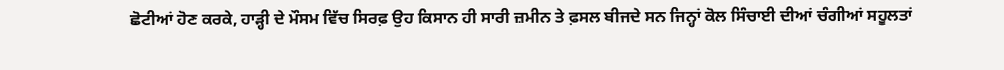ਛੋਟੀਆਂ ਹੋਣ ਕਰਕੇ, ਹਾੜ੍ਹੀ ਦੇ ਮੌਸਮ ਵਿੱਚ ਸਿਰਫ਼ ਉਹ ਕਿਸਾਨ ਹੀ ਸਾਰੀ ਜ਼ਮੀਨ ਤੇ ਫ਼ਸਲ ਬੀਜਦੇ ਸਨ ਜਿਨ੍ਹਾਂ ਕੋਲ ਸਿੰਚਾਈ ਦੀਆਂ ਚੰਗੀਆਂ ਸਹੂਲਤਾਂ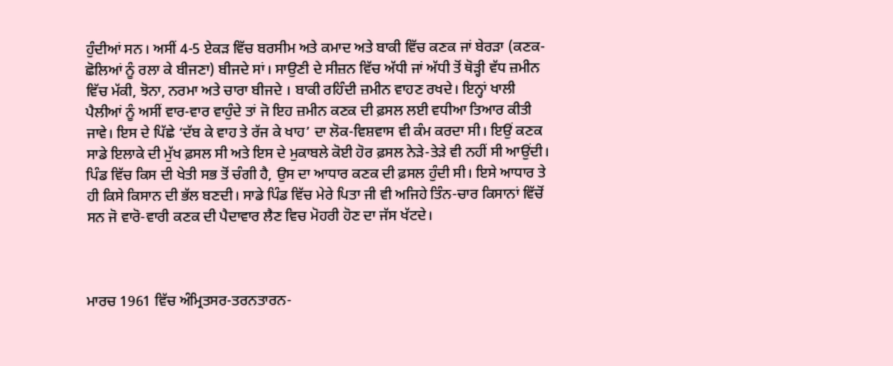ਹੁੰਦੀਆਂ ਸਨ। ਅਸੀਂ 4-5 ਏਕੜ ਵਿੱਚ ਬਰਸੀਮ ਅਤੇ ਕਮਾਦ ਅਤੇ ਬਾਕੀ ਵਿੱਚ ਕਣਕ ਜਾਂ ਬੇਰੜਾ (ਕਣਕ-ਛੋਲਿਆਂ ਨੂੰ ਰਲਾ ਕੇ ਬੀਜਣਾ) ਬੀਜਦੇ ਸਾਂ। ਸਾਉਣੀ ਦੇ ਸੀਜ਼ਨ ਵਿੱਚ ਅੱਧੀ ਜਾਂ ਅੱਧੀ ਤੋਂ ਥੋੜ੍ਹੀ ਵੱਧ ਜ਼ਮੀਨ ਵਿੱਚ ਮੱਕੀ, ਝੋਨਾ, ਨਰਮਾ ਅਤੇ ਚਾਰਾ ਬੀਜਦੇ । ਬਾਕੀ ਰਹਿੰਦੀ ਜ਼ਮੀਨ ਵਾਹਣ ਰਖਦੇ। ਇਨ੍ਹਾਂ ਖਾਲੀ ਪੈਲੀਆਂ ਨੂੰ ਅਸੀਂ ਵਾਰ-ਵਾਰ ਵਾਹੁੰਦੇ ਤਾਂ ਜੋ ਇਹ ਜ਼ਮੀਨ ਕਣਕ ਦੀ ਫ਼ਸਲ ਲਈ ਵਧੀਆ ਤਿਆਰ ਕੀਤੀ ਜਾਵੇ। ਇਸ ਦੇ ਪਿੱਛੇ ‘ਦੱਬ ਕੇ ਵਾਹ ਤੇ ਰੱਜ ਕੇ ਖਾਹ’ ਦਾ ਲੋਕ-ਵਿਸ਼ਵਾਸ ਵੀ ਕੰਮ ਕਰਦਾ ਸੀ। ਇਉਂ ਕਣਕ ਸਾਡੇ ਇਲਾਕੇ ਦੀ ਮੁੱਖ ਫ਼ਸਲ ਸੀ ਅਤੇ ਇਸ ਦੇ ਮੁਕਾਬਲੇ ਕੋਈ ਹੋਰ ਫ਼ਸਲ ਨੇੜੇ-ਤੇੜੇ ਵੀ ਨਹੀਂ ਸੀ ਆਉਂਦੀ। ਪਿੰਡ ਵਿੱਚ ਕਿਸ ਦੀ ਖੇਤੀ ਸਭ ਤੋਂ ਚੰਗੀ ਹੈ, ਉਸ ਦਾ ਆਧਾਰ ਕਣਕ ਦੀ ਫ਼ਸਲ ਹੁੰਦੀ ਸੀ। ਇਸੇ ਆਧਾਰ ਤੇ ਹੀ ਕਿਸੇ ਕਿਸਾਨ ਦੀ ਭੱਲ ਬਣਦੀ। ਸਾਡੇ ਪਿੰਡ ਵਿੱਚ ਮੇਰੇ ਪਿਤਾ ਜੀ ਵੀ ਅਜਿਹੇ ਤਿੰਨ-ਚਾਰ ਕਿਸਾਨਾਂ ਵਿੱਚੋਂ ਸਨ ਜੋ ਵਾਰੋ-ਵਾਰੀ ਕਣਕ ਦੀ ਪੈਦਾਵਾਰ ਲੈਣ ਵਿਚ ਮੋਹਰੀ ਹੋਣ ਦਾ ਜੱਸ ਖੱਟਦੇ।



ਮਾਰਚ 1961 ਵਿੱਚ ਅੰਮ੍ਰਿਤਸਰ-ਤਰਨਤਾਰਨ-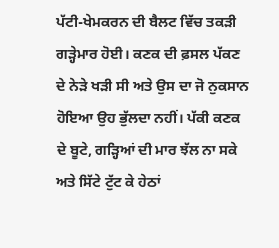ਪੱਟੀ-ਖੇਮਕਰਨ ਦੀ ਬੈਲਟ ਵਿੱਚ ਤਕੜੀ ਗੜ੍ਹੇਮਾਰ ਹੋਈ। ਕਣਕ ਦੀ ਫ਼ਸਲ ਪੱਕਣ ਦੇ ਨੇੜੇ ਖੜੀ ਸੀ ਅਤੇ ਉਸ ਦਾ ਜੋ ਨੁਕਸਾਨ ਹੋਇਆ ਉਹ ਭੁੱਲਦਾ ਨਹੀਂ। ਪੱਕੀ ਕਣਕ ਦੇ ਬੂਟੇ, ਗੜ੍ਹਿਆਂ ਦੀ ਮਾਰ ਝੱਲ ਨਾ ਸਕੇ ਅਤੇ ਸਿੱਟੇ ਟੁੱਟ ਕੇ ਹੇਠਾਂ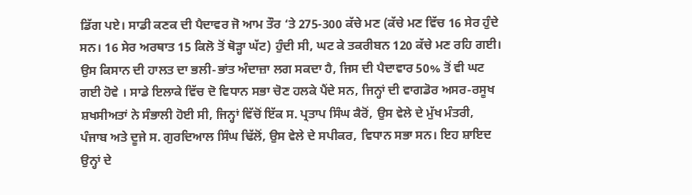ਡਿੱਗ ਪਏ। ਸਾਡੀ ਕਣਕ ਦੀ ਪੈਦਾਵਰ ਜੋ ਆਮ ਤੌਰ ‘ਤੇ 275-300 ਕੱਚੇ ਮਣ (ਕੱਚੇ ਮਣ ਵਿੱਚ 16 ਸੇਰ ਹੁੰਦੇ ਸਨ। 16 ਸੇਰ ਅਰਥਾਤ 15 ਕਿਲੋ ਤੋਂ ਥੋੜ੍ਹਾ ਘੱਟ) ਹੁੰਦੀ ਸੀ, ਘਟ ਕੇ ਤਕਰੀਬਨ 120 ਕੱਚੇ ਮਣ ਰਹਿ ਗਈ। ਉਸ ਕਿਸਾਨ ਦੀ ਹਾਲਤ ਦਾ ਭਲੀ-ਭਾਂਤ ਅੰਦਾਜ਼ਾ ਲਗ ਸਕਦਾ ਹੈ, ਜਿਸ ਦੀ ਪੈਦਾਵਾਰ 50% ਤੋਂ ਵੀ ਘਟ ਗਈ ਹੋਵੇ । ਸਾਡੇ ਇਲਾਕੇ ਵਿੱਚ ਦੋ ਵਿਧਾਨ ਸਭਾ ਚੋਣ ਹਲਕੇ ਪੈਂਦੇ ਸਨ, ਜਿਨ੍ਹਾਂ ਦੀ ਵਾਗਡੋਰ ਅਸਰ-ਰਸੂਖ ਸ਼ਖਸੀਅਤਾਂ ਨੇ ਸੰਭਾਲੀ ਹੋਈ ਸੀ, ਜਿਨ੍ਹਾਂ ਵਿੱਚੋਂ ਇੱਕ ਸ. ਪ੍ਰਤਾਪ ਸਿੰਘ ਕੈਰੋਂ, ਉਸ ਵੇਲੇ ਦੇ ਮੁੱਖ ਮੰਤਰੀ, ਪੰਜਾਬ ਅਤੇ ਦੂਜੇ ਸ. ਗੁਰਦਿਆਲ ਸਿੰਘ ਢਿੱਲੋਂ, ਉਸ ਵੇਲੇ ਦੇ ਸਪੀਕਰ, ਵਿਧਾਨ ਸਭਾ ਸਨ। ਇਹ ਸ਼ਾਇਦ ਉਨ੍ਹਾਂ ਦੇ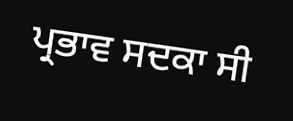ਪ੍ਰਭਾਵ ਸਦਕਾ ਸੀ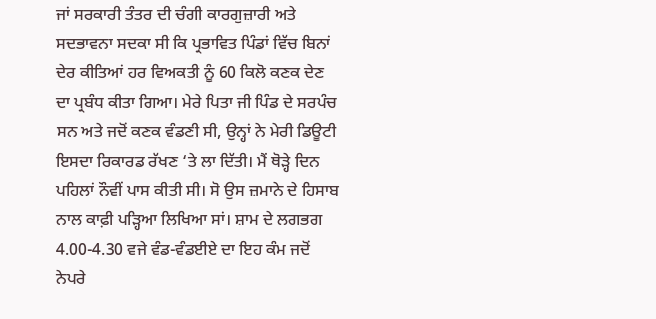ਜਾਂ ਸਰਕਾਰੀ ਤੰਤਰ ਦੀ ਚੰਗੀ ਕਾਰਗੁਜ਼ਾਰੀ ਅਤੇ ਸਦਭਾਵਨਾ ਸਦਕਾ ਸੀ ਕਿ ਪ੍ਰਭਾਵਿਤ ਪਿੰਡਾਂ ਵਿੱਚ ਬਿਨਾਂ ਦੇਰ ਕੀਤਿਆਂ ਹਰ ਵਿਅਕਤੀ ਨੂੰ 60 ਕਿਲੋ ਕਣਕ ਦੇਣ ਦਾ ਪ੍ਰਬੰਧ ਕੀਤਾ ਗਿਆ। ਮੇਰੇ ਪਿਤਾ ਜੀ ਪਿੰਡ ਦੇ ਸਰਪੰਚ ਸਨ ਅਤੇ ਜਦੋਂ ਕਣਕ ਵੰਡਣੀ ਸੀ, ਉਨ੍ਹਾਂ ਨੇ ਮੇਰੀ ਡਿਊਟੀ ਇਸਦਾ ਰਿਕਾਰਡ ਰੱਖਣ ‘ਤੇ ਲਾ ਦਿੱਤੀ। ਮੈਂ ਥੋੜ੍ਹੇ ਦਿਨ ਪਹਿਲਾਂ ਨੌਵੀਂ ਪਾਸ ਕੀਤੀ ਸੀ। ਸੋ ਉਸ ਜ਼ਮਾਨੇ ਦੇ ਹਿਸਾਬ ਨਾਲ ਕਾਫ਼ੀ ਪੜ੍ਹਿਆ ਲਿਖਿਆ ਸਾਂ। ਸ਼ਾਮ ਦੇ ਲਗਭਗ 4.00-4.30 ਵਜੇ ਵੰਡ-ਵੰਡਈਏ ਦਾ ਇਹ ਕੰਮ ਜਦੋਂ ਨੇਪਰੇ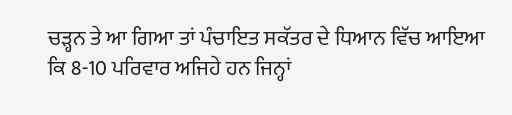ਚੜ੍ਹਨ ਤੇ ਆ ਗਿਆ ਤਾਂ ਪੰਚਾਇਤ ਸਕੱਤਰ ਦੇ ਧਿਆਨ ਵਿੱਚ ਆਇਆ ਕਿ 8-10 ਪਰਿਵਾਰ ਅਜਿਹੇ ਹਨ ਜਿਨ੍ਹਾਂ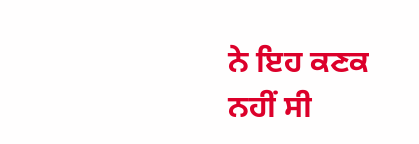ਨੇ ਇਹ ਕਣਕ ਨਹੀਂ ਸੀ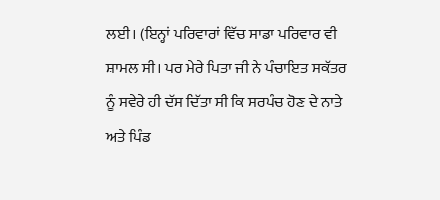ਲਈ। (ਇਨ੍ਹਾਂ ਪਰਿਵਾਰਾਂ ਵਿੱਚ ਸਾਡਾ ਪਰਿਵਾਰ ਵੀ ਸ਼ਾਮਲ ਸੀ। ਪਰ ਮੇਰੇ ਪਿਤਾ ਜੀ ਨੇ ਪੰਚਾਇਤ ਸਕੱਤਰ ਨੂੰ ਸਵੇਰੇ ਹੀ ਦੱਸ ਦਿੱਤਾ ਸੀ ਕਿ ਸਰਪੰਚ ਹੋਣ ਦੇ ਨਾਤੇ ਅਤੇ ਪਿੰਡ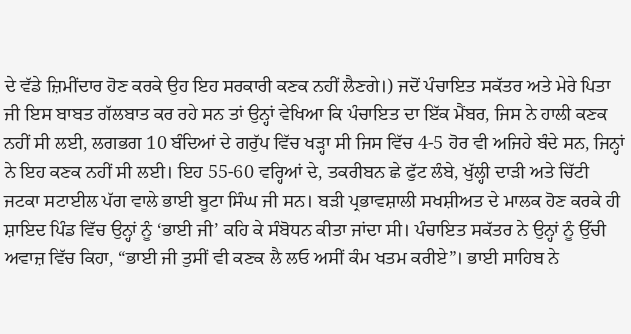ਦੇ ਵੱਡੇ ਜ਼ਿਮੀਂਦਾਰ ਹੋਣ ਕਰਕੇ ਉਹ ਇਹ ਸਰਕਾਰੀ ਕਣਕ ਨਹੀਂ ਲੈਣਗੇ।) ਜਦੋਂ ਪੰਚਾਇਤ ਸਕੱਤਰ ਅਤੇ ਮੇਰੇ ਪਿਤਾ ਜੀ ਇਸ ਬਾਬਤ ਗੱਲਬਾਤ ਕਰ ਰਹੇ ਸਨ ਤਾਂ ਉਨ੍ਹਾਂ ਵੇਖਿਆ ਕਿ ਪੰਚਾਇਤ ਦਾ ਇੱਕ ਮੈਂਬਰ, ਜਿਸ ਨੇ ਹਾਲੀ ਕਣਕ ਨਹੀਂ ਸੀ ਲਈ, ਲਗਭਗ 10 ਬੰਦਿਆਂ ਦੇ ਗਰੁੱਪ ਵਿੱਚ ਖੜ੍ਹਾ ਸੀ ਜਿਸ ਵਿੱਚ 4-5 ਹੋਰ ਵੀ ਅਜਿਹੇ ਬੰਦੇ ਸਨ, ਜਿਨ੍ਹਾਂ ਨੇ ਇਹ ਕਣਕ ਨਹੀਂ ਸੀ ਲਈ। ਇਹ 55-60 ਵਰ੍ਹਿਆਂ ਦੇ, ਤਕਰੀਬਨ ਛੇ ਫੁੱਟ ਲੰਬੇ, ਖੁੱਲ੍ਹੀ ਦਾੜੀ ਅਤੇ ਚਿੱਟੀ ਜਟਕਾ ਸਟਾਈਲ ਪੱਗ ਵਾਲੇ ਭਾਈ ਬੂਟਾ ਸਿੰਘ ਜੀ ਸਨ। ਬੜੀ ਪ੍ਰਭਾਵਸ਼ਾਲੀ ਸਖਸ਼ੀਅਤ ਦੇ ਮਾਲਕ ਹੋਣ ਕਰਕੇ ਹੀ ਸ਼ਾਇਦ ਪਿੰਡ ਵਿੱਚ ਉਨ੍ਹਾਂ ਨੂੰ ‘ਭਾਈ ਜੀ’ ਕਹਿ ਕੇ ਸੰਬੋਧਨ ਕੀਤਾ ਜਾਂਦਾ ਸੀ। ਪੰਚਾਇਤ ਸਕੱਤਰ ਨੇ ਉਨ੍ਹਾਂ ਨੂੰ ਉੱਚੀ ਅਵਾਜ਼ ਵਿੱਚ ਕਿਹਾ, “ਭਾਈ ਜੀ ਤੁਸੀਂ ਵੀ ਕਣਕ ਲੈ ਲਓ ਅਸੀਂ ਕੰਮ ਖਤਮ ਕਰੀਏ”। ਭਾਈ ਸਾਹਿਬ ਨੇ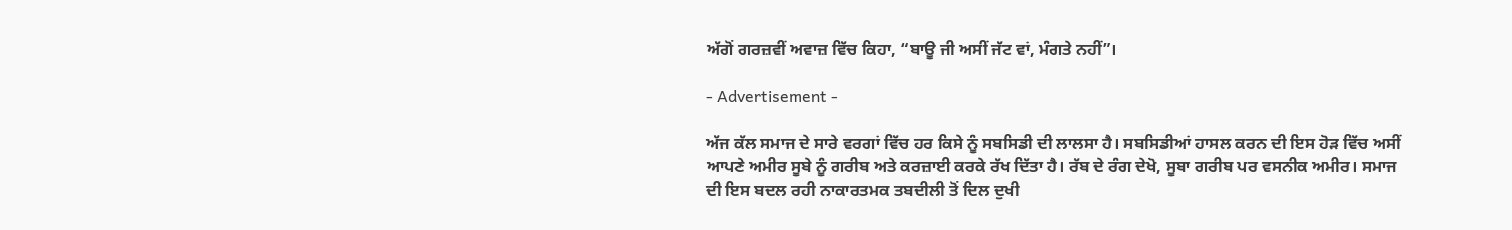ਅੱਗੋਂ ਗਰਜ਼ਵੀਂ ਅਵਾਜ਼ ਵਿੱਚ ਕਿਹਾ, “ਬਾਊ ਜੀ ਅਸੀਂ ਜੱਟ ਵਾਂ, ਮੰਗਤੇ ਨਹੀਂ”।

- Advertisement -

ਅੱਜ ਕੱਲ ਸਮਾਜ ਦੇ ਸਾਰੇ ਵਰਗਾਂ ਵਿੱਚ ਹਰ ਕਿਸੇ ਨੂੰ ਸਬਸਿਡੀ ਦੀ ਲਾਲਸਾ ਹੈ। ਸਬਸਿਡੀਆਂ ਹਾਸਲ ਕਰਨ ਦੀ ਇਸ ਹੋੜ ਵਿੱਚ ਅਸੀਂ ਆਪਣੇ ਅਮੀਰ ਸੂਬੇ ਨੂੰ ਗਰੀਬ ਅਤੇ ਕਰਜ਼ਾਈ ਕਰਕੇ ਰੱਖ ਦਿੱਤਾ ਹੈ। ਰੱਬ ਦੇ ਰੰਗ ਦੇਖੋ, ਸੂਬਾ ਗਰੀਬ ਪਰ ਵਸਨੀਕ ਅਮੀਰ। ਸਮਾਜ ਦੀ ਇਸ ਬਦਲ ਰਹੀ ਨਾਕਾਰਤਮਕ ਤਬਦੀਲੀ ਤੋਂ ਦਿਲ ਦੁਖੀ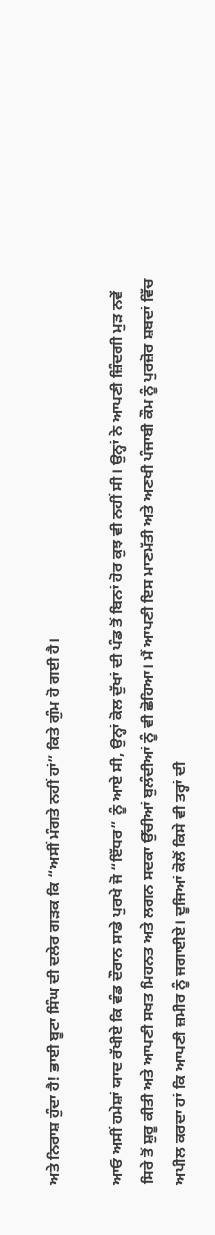ਅਤੇ ਨਿਰਾਸ਼ ਹੁੰਦਾ ਹੈ! ਭਾਈ ਬੂਟਾ ਸਿੰਘ ਦੀ ਦਲੇਰ ਗੜਕ ਕਿ “ਅਸੀਂ ਮੰਗਤੇ ਨਹੀਂ ਹਾਂ” ਕਿਤੇ ਗੁੰਮ ਹੋ ਗਈ ਹੈ।

ਆਓ ਅਸੀਂ ਹਮੇਸ਼ਾਂ ਯਾਦ ਰੱਖੀਏ ਕਿ ਵੰਡ ਦੌਰਾਨ ਸਾਡੇ ਪੁਰਖੇ ਜੋ “ਇੱਧਰ” ਨੂੰ ਆਏ ਸੀ, ਉਨ੍ਹਾਂ ਕੋਲ ਦੁੱਖਾਂ ਦੀ ਪੰਡ ਤੋਂ ਬਿਨਾਂ ਹੋਰ ਕੁਝ ਵੀ ਨਹੀਂ ਸੀ। ਉਨ੍ਹਾਂ ਨੇ ਆਪਣੀ ਜ਼ਿੰਦਗੀ ਮੁੜ ਨਵੇਂ ਸਿਰੇ ਤੋਂ ਸ਼ੁਰੂ ਕੀਤੀ ਅਤੇ ਆਪਣੀ ਸਖਤ ਮਿਹਨਤ ਅਤੇ ਲਗਨ ਸਦਕਾ ਉੱਚੀਆਂ ਬੁਲੰਦੀਆਂ ਨੂੰ ਵੀ ਛੋਹਿਆ। ਮੈਂ ਆਪਣੀ ਇਸ ਮਾਣਮੱਤੀ ਅਤੇ ਅਣਖੀ ਪੰਜਾਬੀ ਕੌਮ ਨੂੰ ਪੁਰਜ਼ੋਰ ਸ਼ਬਦਾਂ ਵਿੱਚ ਅਪੀਲ ਕਰਦਾ ਹਾਂ ਕਿ ਆਪਣੀ ਜ਼ਮੀਰ ਨੂੰ ਜਗਾਈਏ। ਦੂਜਿਆਂ ਕੋਲੋਂ ਕਿਸੇ ਵੀ ਤਰ੍ਹਾਂ ਦੀ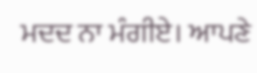ਮਦਦ ਨਾ ਮੰਗੀਏ। ਆਪਣੇ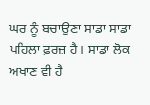ਘਰ ਨੂੰ ਬਚਾਉਣਾ ਸਾਡਾ ਸਾਡਾ ਪਹਿਲਾ ਫ਼ਰਜ਼ ਹੈ। ਸਾਡਾ ਲੋਕ ਅਖਾਣ ਵੀ ਹੈ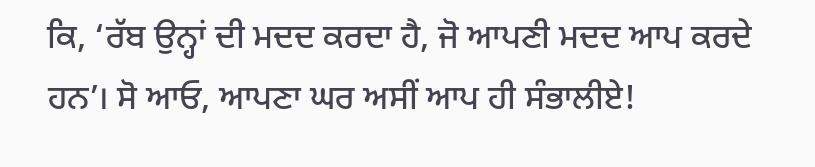ਕਿ, ‘ਰੱਬ ਉਨ੍ਹਾਂ ਦੀ ਮਦਦ ਕਰਦਾ ਹੈ, ਜੋ ਆਪਣੀ ਮਦਦ ਆਪ ਕਰਦੇ ਹਨ’। ਸੋ ਆਓ, ਆਪਣਾ ਘਰ ਅਸੀਂ ਆਪ ਹੀ ਸੰਭਾਲੀਏ!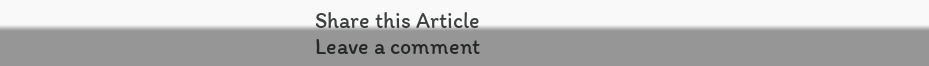Share this Article
Leave a comment